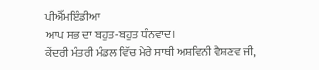ਪੀਐੱਮਇੰਡੀਆ
ਆਪ ਸਭ ਦਾ ਬਹੁਤ-ਬਹੁਤ ਧੰਨਵਾਦ।
ਕੇਂਦਰੀ ਮੰਤਰੀ ਮੰਡਲ ਵਿੱਚ ਮੇਰੇ ਸਾਥੀ ਅਸ਼ਵਿਨੀ ਵੈਸ਼ਣਵ ਜੀ,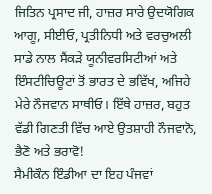ਜਿਤਿਨ ਪ੍ਰਸਾਦ ਜੀ, ਹਾਜ਼ਰ ਸਾਰੇ ਉਦਯੋਗਿਕ ਆਗੂ, ਸੀਈਓ, ਪ੍ਰਤੀਨਿਧੀ ਅਤੇ ਵਰਚੁਅਲੀ ਸਾਡੇ ਨਾਲ ਸੈਂਕੜੇ ਯੂਨੀਵਰਸਿਟੀਆਂ ਅਤੇ ਇੰਸਟੀਚਿਊਟਾਂ ਤੋਂ ਭਾਰਤ ਦੇ ਭਵਿੱਖ, ਅਜਿਹੇ ਮੇਰੇ ਨੌਜਵਾਨ ਸਾਥੀਓ। ਇੱਥੇ ਹਾਜ਼ਰ, ਬਹੁਤ ਵੱਡੀ ਗਿਣਤੀ ਵਿੱਚ ਆਏ ਉਤਸ਼ਾਹੀ ਨੌਜਵਾਨੋ, ਭੈਣੋ ਅਤੇ ਭਰਾਵੋ!
ਸੈਮੀਕੌਨ ਇੰਡੀਆ ਦਾ ਇਹ ਪੰਜਵਾਂ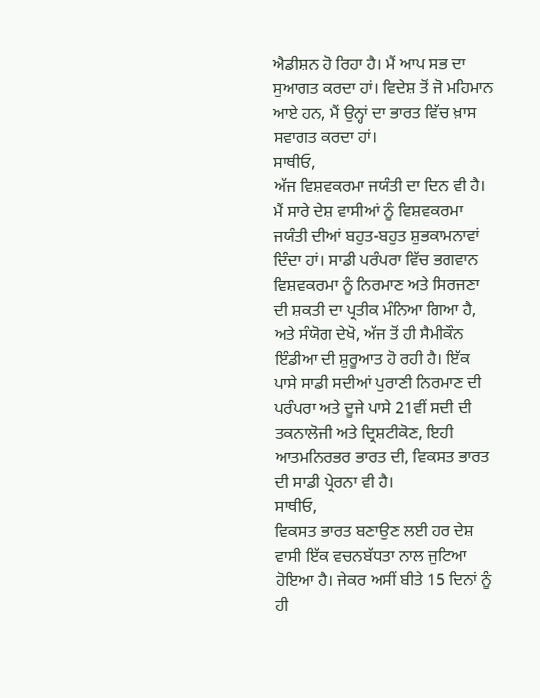ਐਡੀਸ਼ਨ ਹੋ ਰਿਹਾ ਹੈ। ਮੈਂ ਆਪ ਸਭ ਦਾ ਸੁਆਗਤ ਕਰਦਾ ਹਾਂ। ਵਿਦੇਸ਼ ਤੋਂ ਜੋ ਮਹਿਮਾਨ ਆਏ ਹਨ, ਮੈਂ ਉਨ੍ਹਾਂ ਦਾ ਭਾਰਤ ਵਿੱਚ ਖ਼ਾਸ ਸਵਾਗਤ ਕਰਦਾ ਹਾਂ।
ਸਾਥੀਓ,
ਅੱਜ ਵਿਸ਼ਵਕਰਮਾ ਜਯੰਤੀ ਦਾ ਦਿਨ ਵੀ ਹੈ। ਮੈਂ ਸਾਰੇ ਦੇਸ਼ ਵਾਸੀਆਂ ਨੂੰ ਵਿਸ਼ਵਕਰਮਾ ਜਯੰਤੀ ਦੀਆਂ ਬਹੁਤ-ਬਹੁਤ ਸ਼ੁਭਕਾਮਨਾਵਾਂ ਦਿੰਦਾ ਹਾਂ। ਸਾਡੀ ਪਰੰਪਰਾ ਵਿੱਚ ਭਗਵਾਨ ਵਿਸ਼ਵਕਰਮਾ ਨੂੰ ਨਿਰਮਾਣ ਅਤੇ ਸਿਰਜਣਾ ਦੀ ਸ਼ਕਤੀ ਦਾ ਪ੍ਰਤੀਕ ਮੰਨਿਆ ਗਿਆ ਹੈ, ਅਤੇ ਸੰਯੋਗ ਦੇਖੋ, ਅੱਜ ਤੋਂ ਹੀ ਸੈਮੀਕੌਨ ਇੰਡੀਆ ਦੀ ਸ਼ੁਰੂਆਤ ਹੋ ਰਹੀ ਹੈ। ਇੱਕ ਪਾਸੇ ਸਾਡੀ ਸਦੀਆਂ ਪੁਰਾਣੀ ਨਿਰਮਾਣ ਦੀ ਪਰੰਪਰਾ ਅਤੇ ਦੂਜੇ ਪਾਸੇ 21ਵੀਂ ਸਦੀ ਦੀ ਤਕਨਾਲੋਜੀ ਅਤੇ ਦ੍ਰਿਸ਼ਟੀਕੋਣ, ਇਹੀ ਆਤਮਨਿਰਭਰ ਭਾਰਤ ਦੀ, ਵਿਕਸਤ ਭਾਰਤ ਦੀ ਸਾਡੀ ਪ੍ਰੇਰਨਾ ਵੀ ਹੈ।
ਸਾਥੀਓ,
ਵਿਕਸਤ ਭਾਰਤ ਬਣਾਉਣ ਲਈ ਹਰ ਦੇਸ਼ ਵਾਸੀ ਇੱਕ ਵਚਨਬੱਧਤਾ ਨਾਲ ਜੁਟਿਆ ਹੋਇਆ ਹੈ। ਜੇਕਰ ਅਸੀਂ ਬੀਤੇ 15 ਦਿਨਾਂ ਨੂੰ ਹੀ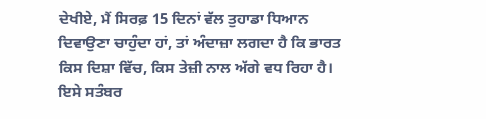ਦੇਖੀਏ, ਮੈਂ ਸਿਰਫ਼ 15 ਦਿਨਾਂ ਵੱਲ ਤੁਹਾਡਾ ਧਿਆਨ ਦਿਵਾਉਣਾ ਚਾਹੁੰਦਾ ਹਾਂ, ਤਾਂ ਅੰਦਾਜ਼ਾ ਲਗਦਾ ਹੈ ਕਿ ਭਾਰਤ ਕਿਸ ਦਿਸ਼ਾ ਵਿੱਚ, ਕਿਸ ਤੇਜ਼ੀ ਨਾਲ ਅੱਗੇ ਵਧ ਰਿਹਾ ਹੈ। ਇਸੇ ਸਤੰਬਰ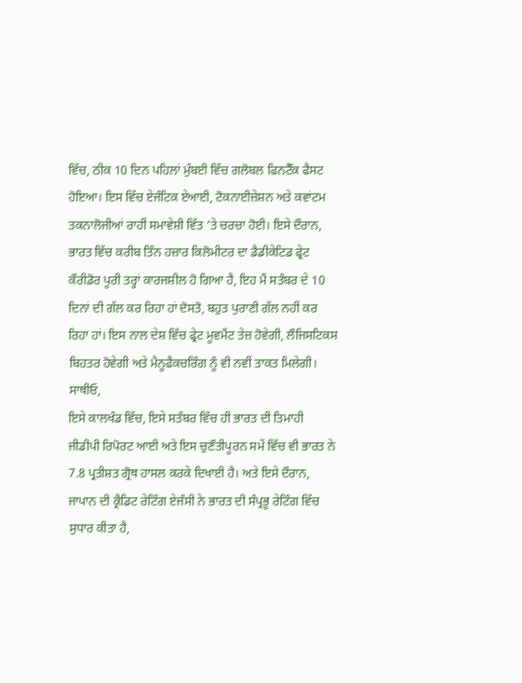ਵਿੱਚ, ਠੀਕ 10 ਦਿਨ ਪਹਿਲਾਂ ਮੁੰਬਈ ਵਿੱਚ ਗਲੋਬਲ ਫਿਨਟੈੱਕ ਫੈਸਟ ਹੋਇਆ। ਇਸ ਵਿੱਚ ਏਜੰਟਿਕ ਏਆਈ, ਟੋਕਨਾਈਜ਼ੇਸ਼ਨ ਅਤੇ ਕਵਾਂਟਮ ਤਕਨਾਲੋਜੀਆਂ ਰਾਹੀਂ ਸਮਾਵੇਸ਼ੀ ਵਿੱਤ ’ਤੇ ਚਰਚਾ ਹੋਈ। ਇਸੇ ਦੌਰਾਨ, ਭਾਰਤ ਵਿੱਚ ਕਰੀਬ ਤਿੰਨ ਹਜ਼ਾਰ ਕਿਲੋਮੀਟਰ ਦਾ ਡੈਡੀਕੇਟਿਡ ਫ੍ਰੇਟ ਕੌਰੀਡੋਰ ਪੂਰੀ ਤਰ੍ਹਾਂ ਕਾਰਜਸ਼ੀਲ ਹੋ ਗਿਆ ਹੈ, ਇਹ ਮੈਂ ਸਤੰਬਰ ਦੇ 10 ਦਿਨਾਂ ਦੀ ਗੱਲ ਕਰ ਰਿਹਾ ਹਾਂ ਦੋਸਤੋ, ਬਹੁਤ ਪੁਰਾਣੀ ਗੱਲ ਨਹੀਂ ਕਰ ਰਿਹਾ ਹਾਂ। ਇਸ ਨਾਲ ਦੇਸ਼ ਵਿੱਚ ਫ੍ਰੇਟ ਮੂਵਮੈਂਟ ਤੇਜ਼ ਹੋਵੇਗੀ, ਲੌਜਿਸਟਿਕਸ ਬਿਹਤਰ ਹੋਵੇਗੀ ਅਤੇ ਮੈਨੂਫੈਕਚਰਿੰਗ ਨੂੰ ਵੀ ਨਵੀਂ ਤਾਕਤ ਮਿਲੇਗੀ।
ਸਾਥੀਓ,
ਇਸੇ ਕਾਲਖੰਡ ਵਿੱਚ, ਇਸੇ ਸਤੰਬਰ ਵਿੱਚ ਹੀ ਭਾਰਤ ਦੀ ਤਿਮਾਹੀ ਜੀਡੀਪੀ ਰਿਪੋਰਟ ਆਈ ਅਤੇ ਇਸ ਚੁਣੌਤੀਪੂਰਨ ਸਮੇਂ ਵਿੱਚ ਵੀ ਭਾਰਤ ਨੇ 7.8 ਪ੍ਰਤੀਸ਼ਤ ਗ੍ਰੋਥ ਹਾਸਲ ਕਰਕੇ ਦਿਖਾਈ ਹੈ। ਅਤੇ ਇਸੇ ਦੌਰਾਨ, ਜਾਪਾਨ ਦੀ ਕ੍ਰੈਡਿਟ ਰੇਟਿੰਗ ਏਜੰਸੀ ਨੇ ਭਾਰਤ ਦੀ ਸੰਪ੍ਰਭੂ ਰੇਟਿੰਗ ਵਿੱਚ ਸੁਧਾਰ ਕੀਤਾ ਹੈ,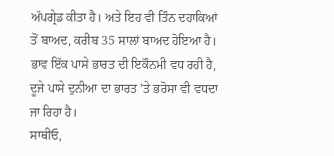ਅੱਪਗ੍ਰੇਡ ਕੀਤਾ ਹੈ। ਅਤੇ ਇਹ ਵੀ ਤਿੰਨ ਦਹਾਕਿਆਂ ਤੋਂ ਬਾਅਦ, ਕਰੀਬ 35 ਸਾਲਾਂ ਬਾਅਦ ਹੋਇਆ ਹੈ। ਭਾਵ ਇੱਕ ਪਾਸੇ ਭਾਰਤ ਦੀ ਇਕੌਨਮੀ ਵਧ ਰਹੀ ਹੈ, ਦੂਜੇ ਪਾਸੇ ਦੁਨੀਆ ਦਾ ਭਾਰਤ ’ਤੇ ਭਰੋਸਾ ਵੀ ਵਧਦਾ ਜਾ ਰਿਹਾ ਹੈ।
ਸਾਥੀਓ,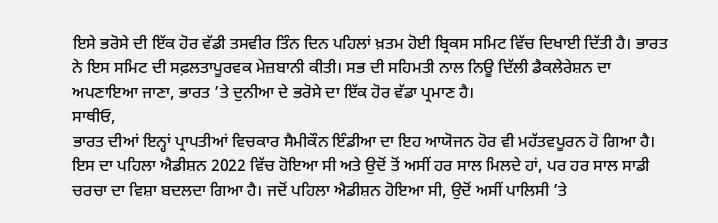ਇਸੇ ਭਰੋਸੇ ਦੀ ਇੱਕ ਹੋਰ ਵੱਡੀ ਤਸਵੀਰ ਤਿੰਨ ਦਿਨ ਪਹਿਲਾਂ ਖ਼ਤਮ ਹੋਈ ਬ੍ਰਿਕਸ ਸਮਿਟ ਵਿੱਚ ਦਿਖਾਈ ਦਿੱਤੀ ਹੈ। ਭਾਰਤ ਨੇ ਇਸ ਸਮਿਟ ਦੀ ਸਫ਼ਲਤਾਪੂਰਵਕ ਮੇਜ਼ਬਾਨੀ ਕੀਤੀ। ਸਭ ਦੀ ਸਹਿਮਤੀ ਨਾਲ ਨਿਊ ਦਿੱਲੀ ਡੈਕਲੇਰੇਸ਼ਨ ਦਾ ਅਪਣਾਇਆ ਜਾਣਾ, ਭਾਰਤ ’ਤੇ ਦੁਨੀਆ ਦੇ ਭਰੋਸੇ ਦਾ ਇੱਕ ਹੋਰ ਵੱਡਾ ਪ੍ਰਮਾਣ ਹੈ।
ਸਾਥੀਓ,
ਭਾਰਤ ਦੀਆਂ ਇਨ੍ਹਾਂ ਪ੍ਰਾਪਤੀਆਂ ਵਿਚਕਾਰ ਸੈਮੀਕੌਨ ਇੰਡੀਆ ਦਾ ਇਹ ਆਯੋਜਨ ਹੋਰ ਵੀ ਮਹੱਤਵਪੂਰਨ ਹੋ ਗਿਆ ਹੈ। ਇਸ ਦਾ ਪਹਿਲਾ ਐਡੀਸ਼ਨ 2022 ਵਿੱਚ ਹੋਇਆ ਸੀ ਅਤੇ ਉਦੋਂ ਤੋਂ ਅਸੀਂ ਹਰ ਸਾਲ ਮਿਲਦੇ ਹਾਂ, ਪਰ ਹਰ ਸਾਲ ਸਾਡੀ ਚਰਚਾ ਦਾ ਵਿਸ਼ਾ ਬਦਲਦਾ ਗਿਆ ਹੈ। ਜਦੋਂ ਪਹਿਲਾ ਐਡੀਸ਼ਨ ਹੋਇਆ ਸੀ, ਉਦੋਂ ਅਸੀਂ ਪਾਲਿਸੀ ’ਤੇ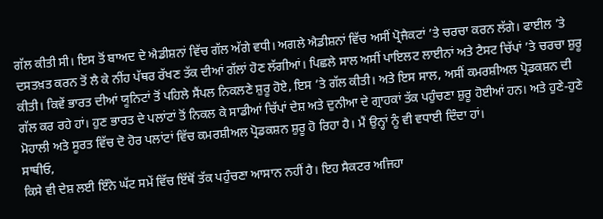ਗੱਲ ਕੀਤੀ ਸੀ। ਇਸ ਤੋਂ ਬਾਅਦ ਦੇ ਐਡੀਸ਼ਨਾਂ ਵਿੱਚ ਗੱਲ ਅੱਗੇ ਵਧੀ। ਅਗਲੇ ਐਡੀਸ਼ਨਾਂ ਵਿੱਚ ਅਸੀਂ ਪ੍ਰੋਜੈਕਟਾਂ ’ਤੇ ਚਰਚਾ ਕਰਨ ਲੱਗੇ। ਫਾਈਲ ’ਤੇ ਦਸਤਖ਼ਤ ਕਰਨ ਤੋਂ ਲੈ ਕੇ ਨੀਂਹ ਪੱਥਰ ਰੱਖਣ ਤੱਕ ਦੀਆਂ ਗੱਲਾਂ ਹੋਣ ਲੱਗੀਆਂ। ਪਿਛਲੇ ਸਾਲ ਅਸੀਂ ਪਾਇਲਟ ਲਾਈਨਾਂ ਅਤੇ ਟੈਸਟ ਚਿੱਪਾਂ ’ਤੇ ਚਰਚਾ ਸ਼ੁਰੂ ਕੀਤੀ। ਕਿਵੇਂ ਭਾਰਤ ਦੀਆਂ ਯੂਨਿਟਾਂ ਤੋਂ ਪਹਿਲੇ ਸੈਂਪਲ ਨਿਕਲਣੇ ਸ਼ੁਰੂ ਹੋਏ, ਇਸ ’ਤੇ ਗੱਲ ਕੀਤੀ। ਅਤੇ ਇਸ ਸਾਲ, ਅਸੀਂ ਕਮਰਸ਼ੀਅਲ ਪ੍ਰੋਡਕਸ਼ਨ ਦੀ ਗੱਲ ਕਰ ਰਹੇ ਹਾਂ। ਹੁਣ ਭਾਰਤ ਦੇ ਪਲਾਂਟਾਂ ਤੋਂ ਨਿਕਲ ਕੇ ਸਾਡੀਆਂ ਚਿੱਪਾਂ ਦੇਸ਼ ਅਤੇ ਦੁਨੀਆ ਦੇ ਗ੍ਰਾਹਕਾਂ ਤੱਕ ਪਹੁੰਚਣਾ ਸ਼ੁਰੂ ਹੋਈਆਂ ਹਨ। ਅਤੇ ਹੁਣੇ-ਹੁਣੇ ਮੋਹਾਲੀ ਅਤੇ ਸੂਰਤ ਵਿੱਚ ਦੋ ਹੋਰ ਪਲਾਂਟਾਂ ਵਿੱਚ ਕਮਰਸ਼ੀਅਲ ਪ੍ਰੋਡਕਸ਼ਨ ਸ਼ੁਰੂ ਹੋ ਰਿਹਾ ਹੈ। ਮੈਂ ਉਨ੍ਹਾਂ ਨੂੰ ਵੀ ਵਧਾਈ ਦਿੰਦਾ ਹਾਂ।
ਸਾਥੀਓ,
ਕਿਸੇ ਵੀ ਦੇਸ਼ ਲਈ ਇੰਨੇ ਘੱਟ ਸਮੇਂ ਵਿੱਚ ਇੱਥੋਂ ਤੱਕ ਪਹੁੰਚਣਾ ਆਸਾਨ ਨਹੀਂ ਹੈ। ਇਹ ਸੈਕਟਰ ਅਜਿਹਾ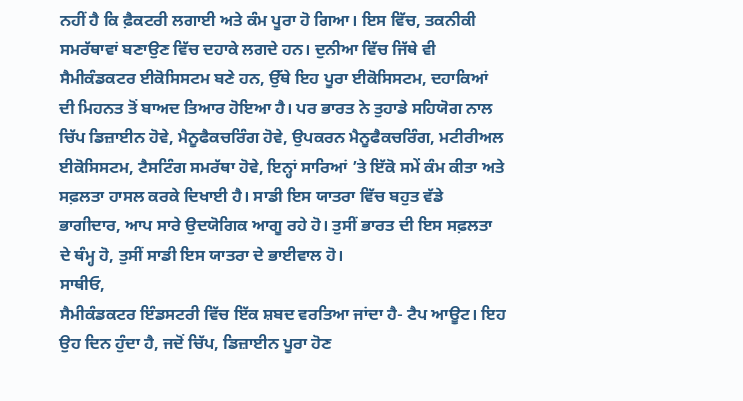ਨਹੀਂ ਹੈ ਕਿ ਫ਼ੈਕਟਰੀ ਲਗਾਈ ਅਤੇ ਕੰਮ ਪੂਰਾ ਹੋ ਗਿਆ। ਇਸ ਵਿੱਚ, ਤਕਨੀਕੀ ਸਮਰੱਥਾਵਾਂ ਬਣਾਉਣ ਵਿੱਚ ਦਹਾਕੇ ਲਗਦੇ ਹਨ। ਦੁਨੀਆ ਵਿੱਚ ਜਿੱਥੇ ਵੀ ਸੈਮੀਕੰਡਕਟਰ ਈਕੋਸਿਸਟਮ ਬਣੇ ਹਨ, ਉੱਥੇ ਇਹ ਪੂਰਾ ਈਕੋਸਿਸਟਮ, ਦਹਾਕਿਆਂ ਦੀ ਮਿਹਨਤ ਤੋਂ ਬਾਅਦ ਤਿਆਰ ਹੋਇਆ ਹੈ। ਪਰ ਭਾਰਤ ਨੇ ਤੁਹਾਡੇ ਸਹਿਯੋਗ ਨਾਲ ਚਿੱਪ ਡਿਜ਼ਾਈਨ ਹੋਵੇ, ਮੈਨੂਫੈਕਚਰਿੰਗ ਹੋਵੇ, ਉਪਕਰਨ ਮੈਨੂਫੈਕਚਰਿੰਗ, ਮਟੀਰੀਅਲ ਈਕੋਸਿਸਟਮ, ਟੈਸਟਿੰਗ ਸਮਰੱਥਾ ਹੋਵੇ, ਇਨ੍ਹਾਂ ਸਾਰਿਆਂ ’ਤੇ ਇੱਕੋ ਸਮੇਂ ਕੰਮ ਕੀਤਾ ਅਤੇ ਸਫ਼ਲਤਾ ਹਾਸਲ ਕਰਕੇ ਦਿਖਾਈ ਹੈ। ਸਾਡੀ ਇਸ ਯਾਤਰਾ ਵਿੱਚ ਬਹੁਤ ਵੱਡੇ ਭਾਗੀਦਾਰ, ਆਪ ਸਾਰੇ ਉਦਯੋਗਿਕ ਆਗੂ ਰਹੇ ਹੋ। ਤੁਸੀਂ ਭਾਰਤ ਦੀ ਇਸ ਸਫ਼ਲਤਾ ਦੇ ਥੰਮ੍ਹ ਹੋ, ਤੁਸੀਂ ਸਾਡੀ ਇਸ ਯਾਤਰਾ ਦੇ ਭਾਈਵਾਲ ਹੋ।
ਸਾਥੀਓ,
ਸੈਮੀਕੰਡਕਟਰ ਇੰਡਸਟਰੀ ਵਿੱਚ ਇੱਕ ਸ਼ਬਦ ਵਰਤਿਆ ਜਾਂਦਾ ਹੈ- ਟੈਪ ਆਊਟ। ਇਹ ਉਹ ਦਿਨ ਹੁੰਦਾ ਹੈ, ਜਦੋਂ ਚਿੱਪ, ਡਿਜ਼ਾਈਨ ਪੂਰਾ ਹੋਣ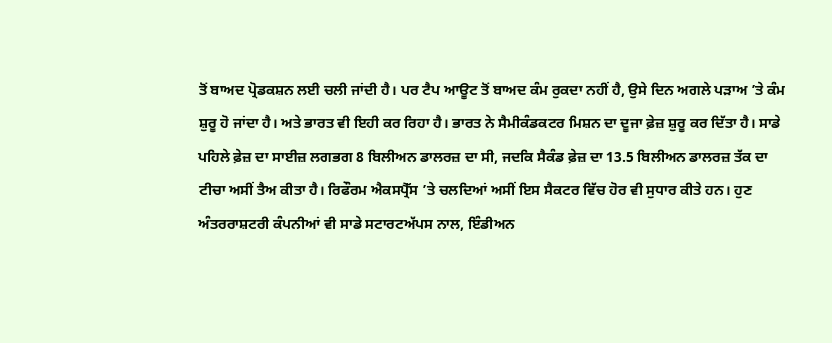ਤੋਂ ਬਾਅਦ ਪ੍ਰੋਡਕਸ਼ਨ ਲਈ ਚਲੀ ਜਾਂਦੀ ਹੈ। ਪਰ ਟੈਪ ਆਊਟ ਤੋਂ ਬਾਅਦ ਕੰਮ ਰੁਕਦਾ ਨਹੀਂ ਹੈ, ਉਸੇ ਦਿਨ ਅਗਲੇ ਪੜਾਅ ’ਤੇ ਕੰਮ ਸ਼ੁਰੂ ਹੋ ਜਾਂਦਾ ਹੈ। ਅਤੇ ਭਾਰਤ ਵੀ ਇਹੀ ਕਰ ਰਿਹਾ ਹੈ। ਭਾਰਤ ਨੇ ਸੈਮੀਕੰਡਕਟਰ ਮਿਸ਼ਨ ਦਾ ਦੂਜਾ ਫ਼ੇਜ਼ ਸ਼ੁਰੂ ਕਰ ਦਿੱਤਾ ਹੈ। ਸਾਡੇ ਪਹਿਲੇ ਫ਼ੇਜ਼ ਦਾ ਸਾਈਜ਼ ਲਗਭਗ 8 ਬਿਲੀਅਨ ਡਾਲਰਜ਼ ਦਾ ਸੀ, ਜਦਕਿ ਸੈਕੰਡ ਫ਼ੇਜ਼ ਦਾ 13.5 ਬਿਲੀਅਨ ਡਾਲਰਜ਼ ਤੱਕ ਦਾ ਟੀਚਾ ਅਸੀਂ ਤੈਅ ਕੀਤਾ ਹੈ। ਰਿਫੌਰਮ ਐਕਸਪ੍ਰੈੱਸ ’ਤੇ ਚਲਦਿਆਂ ਅਸੀਂ ਇਸ ਸੈਕਟਰ ਵਿੱਚ ਹੋਰ ਵੀ ਸੁਧਾਰ ਕੀਤੇ ਹਨ। ਹੁਣ ਅੰਤਰਰਾਸ਼ਟਰੀ ਕੰਪਨੀਆਂ ਵੀ ਸਾਡੇ ਸਟਾਰਟਅੱਪਸ ਨਾਲ, ਇੰਡੀਅਨ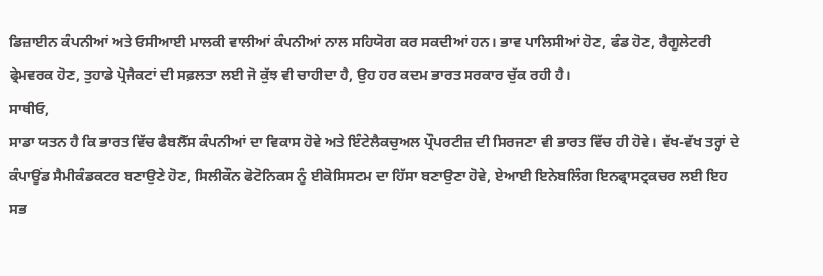ਡਿਜ਼ਾਈਨ ਕੰਪਨੀਆਂ ਅਤੇ ਓਸੀਆਈ ਮਾਲਕੀ ਵਾਲੀਆਂ ਕੰਪਨੀਆਂ ਨਾਲ ਸਹਿਯੋਗ ਕਰ ਸਕਦੀਆਂ ਹਨ। ਭਾਵ ਪਾਲਿਸੀਆਂ ਹੋਣ, ਫੰਡ ਹੋਣ, ਰੈਗੂਲੇਟਰੀ ਫ੍ਰੇਮਵਰਕ ਹੋਣ, ਤੁਹਾਡੇ ਪ੍ਰੋਜੈਕਟਾਂ ਦੀ ਸਫ਼ਲਤਾ ਲਈ ਜੋ ਕੁੱਝ ਵੀ ਚਾਹੀਦਾ ਹੈ, ਉਹ ਹਰ ਕਦਮ ਭਾਰਤ ਸਰਕਾਰ ਚੁੱਕ ਰਹੀ ਹੈ।
ਸਾਥੀਓ,
ਸਾਡਾ ਯਤਨ ਹੈ ਕਿ ਭਾਰਤ ਵਿੱਚ ਫੈਬਲੈੱਸ ਕੰਪਨੀਆਂ ਦਾ ਵਿਕਾਸ ਹੋਵੇ ਅਤੇ ਇੰਟੇਲੈਕਚੁਅਲ ਪ੍ਰੌਪਰਟੀਜ਼ ਦੀ ਸਿਰਜਣਾ ਵੀ ਭਾਰਤ ਵਿੱਚ ਹੀ ਹੋਵੇ। ਵੱਖ-ਵੱਖ ਤਰ੍ਹਾਂ ਦੇ ਕੰਪਾਊਂਡ ਸੈਮੀਕੰਡਕਟਰ ਬਣਾਉਣੇ ਹੋਣ, ਸਿਲੀਕੌਨ ਫੋਟੋਨਿਕਸ ਨੂੰ ਈਕੋਸਿਸਟਮ ਦਾ ਹਿੱਸਾ ਬਣਾਉਣਾ ਹੋਵੇ, ਏਆਈ ਇਨੇਬਲਿੰਗ ਇਨਫ੍ਰਾਸਟ੍ਰਕਚਰ ਲਈ ਇਹ ਸਭ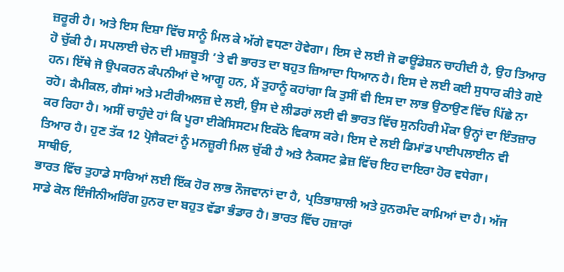ਜ਼ਰੂਰੀ ਹੈ। ਅਤੇ ਇਸ ਦਿਸ਼ਾ ਵਿੱਚ ਸਾਨੂੰ ਮਿਲ ਕੇ ਅੱਗੇ ਵਧਣਾ ਹੋਵੇਗਾ। ਇਸ ਦੇ ਲਈ ਜੋ ਫਾਊਂਡੇਸ਼ਨ ਚਾਹੀਦੀ ਹੈ, ਉਹ ਤਿਆਰ ਹੋ ਚੁੱਕੀ ਹੈ। ਸਪਲਾਈ ਚੇਨ ਦੀ ਮਜ਼ਬੂਤੀ ’ਤੇ ਵੀ ਭਾਰਤ ਦਾ ਬਹੁਤ ਜ਼ਿਆਦਾ ਧਿਆਨ ਹੈ। ਇਸ ਦੇ ਲਈ ਕਈ ਸੁਧਾਰ ਕੀਤੇ ਗਏ ਹਨ। ਇੱਥੇ ਜੋ ਉਪਕਰਨ ਕੰਪਨੀਆਂ ਦੇ ਆਗੂ ਹਨ, ਮੈਂ ਤੁਹਾਨੂੰ ਕਹਾਂਗਾ ਕਿ ਤੁਸੀਂ ਵੀ ਇਸ ਦਾ ਲਾਭ ਉਠਾਉਣ ਵਿੱਚ ਪਿੱਛੇ ਨਾ ਰਹੋ। ਕੈਮੀਕਲ, ਗੈਸਾਂ ਅਤੇ ਮਟੀਰੀਅਲਜ਼ ਦੇ ਲਈ, ਉਸ ਦੇ ਲੀਡਰਾਂ ਲਈ ਵੀ ਭਾਰਤ ਵਿੱਚ ਸੁਨਹਿਰੀ ਮੌਕਾ ਉਨ੍ਹਾਂ ਦਾ ਇੰਤਜ਼ਾਰ ਕਰ ਰਿਹਾ ਹੈ। ਅਸੀਂ ਚਾਹੁੰਦੇ ਹਾਂ ਕਿ ਪੂਰਾ ਈਕੋਸਿਸਟਮ ਇਕੱਠੇ ਵਿਕਾਸ ਕਰੇ। ਇਸ ਦੇ ਲਈ ਡਿਮਾਂਡ ਪਾਈਪਲਾਈਨ ਵੀ ਤਿਆਰ ਹੈ। ਹੁਣ ਤੱਕ 12 ਪ੍ਰੋਜੈਕਟਾਂ ਨੂੰ ਮਨਜ਼ੂਰੀ ਮਿਲ ਚੁੱਕੀ ਹੈ ਅਤੇ ਨੈਕਸਟ ਫ਼ੇਜ਼ ਵਿੱਚ ਇਹ ਦਾਇਰਾ ਹੋਰ ਵਧੇਗਾ।
ਸਾਥੀਓ,
ਭਾਰਤ ਵਿੱਚ ਤੁਹਾਡੇ ਸਾਰਿਆਂ ਲਈ ਇੱਕ ਹੋਰ ਲਾਭ ਨੌਜਵਾਨਾਂ ਦਾ ਹੈ, ਪ੍ਰਤਿਭਾਸ਼ਾਲੀ ਅਤੇ ਹੁਨਰਮੰਦ ਕਾਮਿਆਂ ਦਾ ਹੈ। ਅੱਜ ਸਾਡੇ ਕੋਲ ਇੰਜੀਨੀਅਰਿੰਗ ਹੁਨਰ ਦਾ ਬਹੁਤ ਵੱਡਾ ਭੰਡਾਰ ਹੈ। ਭਾਰਤ ਵਿੱਚ ਹਜ਼ਾਰਾਂ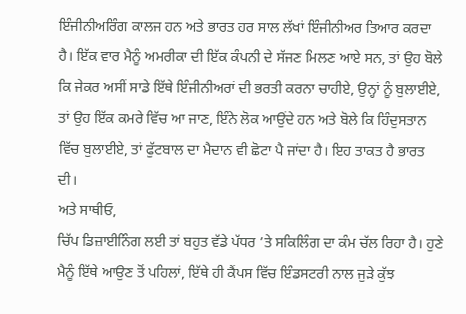ਇੰਜੀਨੀਅਰਿੰਗ ਕਾਲਜ ਹਨ ਅਤੇ ਭਾਰਤ ਹਰ ਸਾਲ ਲੱਖਾਂ ਇੰਜੀਨੀਅਰ ਤਿਆਰ ਕਰਦਾ ਹੈ। ਇੱਕ ਵਾਰ ਮੈਨੂੰ ਅਮਰੀਕਾ ਦੀ ਇੱਕ ਕੰਪਨੀ ਦੇ ਸੱਜਣ ਮਿਲਣ ਆਏ ਸਨ, ਤਾਂ ਉਹ ਬੋਲੇ ਕਿ ਜੇਕਰ ਅਸੀਂ ਸਾਡੇ ਇੱਥੇ ਇੰਜੀਨੀਅਰਾਂ ਦੀ ਭਰਤੀ ਕਰਨਾ ਚਾਹੀਏ, ਉਨ੍ਹਾਂ ਨੂੰ ਬੁਲਾਈਏ, ਤਾਂ ਉਹ ਇੱਕ ਕਮਰੇ ਵਿੱਚ ਆ ਜਾਣ, ਇੰਨੇ ਲੋਕ ਆਉਂਦੇ ਹਨ ਅਤੇ ਬੋਲੇ ਕਿ ਹਿੰਦੁਸਤਾਨ ਵਿੱਚ ਬੁਲਾਈਏ, ਤਾਂ ਫੁੱਟਬਾਲ ਦਾ ਮੈਦਾਨ ਵੀ ਛੋਟਾ ਪੈ ਜਾਂਦਾ ਹੈ। ਇਹ ਤਾਕਤ ਹੈ ਭਾਰਤ ਦੀ।
ਅਤੇ ਸਾਥੀਓ,
ਚਿੱਪ ਡਿਜ਼ਾਈਨਿੰਗ ਲਈ ਤਾਂ ਬਹੁਤ ਵੱਡੇ ਪੱਧਰ ’ਤੇ ਸਕਿਲਿੰਗ ਦਾ ਕੰਮ ਚੱਲ ਰਿਹਾ ਹੈ। ਹੁਣੇ ਮੈਨੂੰ ਇੱਥੇ ਆਉਣ ਤੋਂ ਪਹਿਲਾਂ, ਇੱਥੇ ਹੀ ਕੈਂਪਸ ਵਿੱਚ ਇੰਡਸਟਰੀ ਨਾਲ ਜੁੜੇ ਕੁੱਝ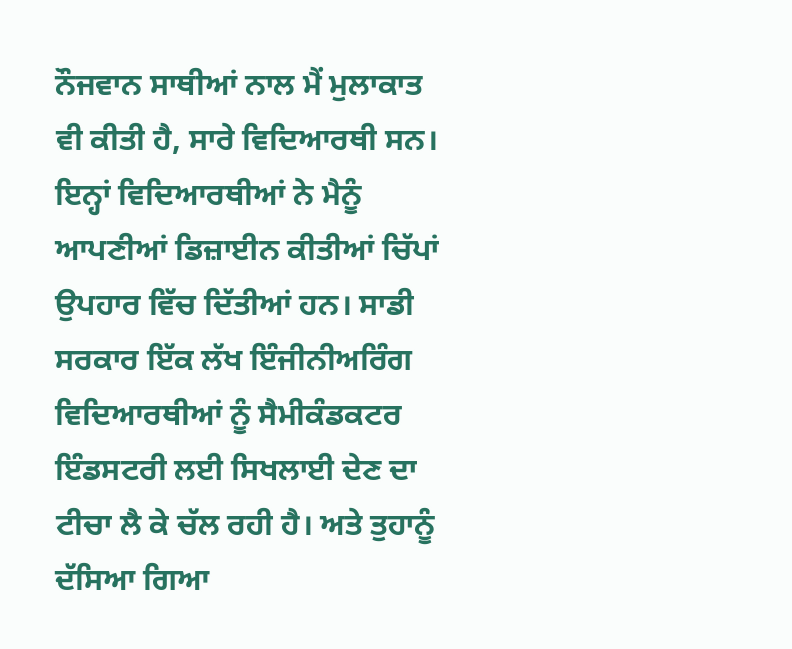ਨੌਜਵਾਨ ਸਾਥੀਆਂ ਨਾਲ ਮੈਂ ਮੁਲਾਕਾਤ ਵੀ ਕੀਤੀ ਹੈ, ਸਾਰੇ ਵਿਦਿਆਰਥੀ ਸਨ। ਇਨ੍ਹਾਂ ਵਿਦਿਆਰਥੀਆਂ ਨੇ ਮੈਨੂੰ ਆਪਣੀਆਂ ਡਿਜ਼ਾਈਨ ਕੀਤੀਆਂ ਚਿੱਪਾਂ ਉਪਹਾਰ ਵਿੱਚ ਦਿੱਤੀਆਂ ਹਨ। ਸਾਡੀ ਸਰਕਾਰ ਇੱਕ ਲੱਖ ਇੰਜੀਨੀਅਰਿੰਗ ਵਿਦਿਆਰਥੀਆਂ ਨੂੰ ਸੈਮੀਕੰਡਕਟਰ ਇੰਡਸਟਰੀ ਲਈ ਸਿਖਲਾਈ ਦੇਣ ਦਾ ਟੀਚਾ ਲੈ ਕੇ ਚੱਲ ਰਹੀ ਹੈ। ਅਤੇ ਤੁਹਾਨੂੰ ਦੱਸਿਆ ਗਿਆ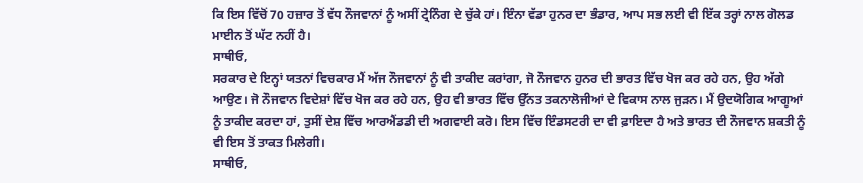ਕਿ ਇਸ ਵਿੱਚੋਂ 70 ਹਜ਼ਾਰ ਤੋਂ ਵੱਧ ਨੌਜਵਾਨਾਂ ਨੂੰ ਅਸੀਂ ਟ੍ਰੇਨਿੰਗ ਦੇ ਚੁੱਕੇ ਹਾਂ। ਇੰਨਾ ਵੱਡਾ ਹੁਨਰ ਦਾ ਭੰਡਾਰ, ਆਪ ਸਭ ਲਈ ਵੀ ਇੱਕ ਤਰ੍ਹਾਂ ਨਾਲ ਗੋਲਡ ਮਾਈਨ ਤੋਂ ਘੱਟ ਨਹੀਂ ਹੈ।
ਸਾਥੀਓ,
ਸਰਕਾਰ ਦੇ ਇਨ੍ਹਾਂ ਯਤਨਾਂ ਵਿਚਕਾਰ ਮੈਂ ਅੱਜ ਨੌਜਵਾਨਾਂ ਨੂੰ ਵੀ ਤਾਕੀਦ ਕਰਾਂਗਾ, ਜੋ ਨੌਜਵਾਨ ਹੁਨਰ ਦੀ ਭਾਰਤ ਵਿੱਚ ਖੋਜ ਕਰ ਰਹੇ ਹਨ, ਉਹ ਅੱਗੇ ਆਉਣ। ਜੋ ਨੌਜਵਾਨ ਵਿਦੇਸ਼ਾਂ ਵਿੱਚ ਖੋਜ ਕਰ ਰਹੇ ਹਨ, ਉਹ ਵੀ ਭਾਰਤ ਵਿੱਚ ਉੱਨਤ ਤਕਨਾਲੋਜੀਆਂ ਦੇ ਵਿਕਾਸ ਨਾਲ ਜੁੜਨ। ਮੈਂ ਉਦਯੋਗਿਕ ਆਗੂਆਂ ਨੂੰ ਤਾਕੀਦ ਕਰਦਾ ਹਾਂ, ਤੁਸੀਂ ਦੇਸ਼ ਵਿੱਚ ਆਰਐਂਡਡੀ ਦੀ ਅਗਵਾਈ ਕਰੋ। ਇਸ ਵਿੱਚ ਇੰਡਸਟਰੀ ਦਾ ਵੀ ਫ਼ਾਇਦਾ ਹੈ ਅਤੇ ਭਾਰਤ ਦੀ ਨੌਜਵਾਨ ਸ਼ਕਤੀ ਨੂੰ ਵੀ ਇਸ ਤੋਂ ਤਾਕਤ ਮਿਲੇਗੀ।
ਸਾਥੀਓ,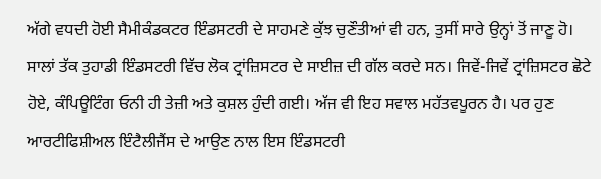ਅੱਗੇ ਵਧਦੀ ਹੋਈ ਸੈਮੀਕੰਡਕਟਰ ਇੰਡਸਟਰੀ ਦੇ ਸਾਹਮਣੇ ਕੁੱਝ ਚੁਣੌਤੀਆਂ ਵੀ ਹਨ, ਤੁਸੀਂ ਸਾਰੇ ਉਨ੍ਹਾਂ ਤੋਂ ਜਾਣੂ ਹੋ। ਸਾਲਾਂ ਤੱਕ ਤੁਹਾਡੀ ਇੰਡਸਟਰੀ ਵਿੱਚ ਲੋਕ ਟ੍ਰਾਂਜ਼ਿਸਟਰ ਦੇ ਸਾਈਜ਼ ਦੀ ਗੱਲ ਕਰਦੇ ਸਨ। ਜਿਵੇਂ-ਜਿਵੇਂ ਟ੍ਰਾਂਜ਼ਿਸਟਰ ਛੋਟੇ ਹੋਏ, ਕੰਪਿਊਟਿੰਗ ਓਨੀ ਹੀ ਤੇਜ਼ੀ ਅਤੇ ਕੁਸ਼ਲ ਹੁੰਦੀ ਗਈ। ਅੱਜ ਵੀ ਇਹ ਸਵਾਲ ਮਹੱਤਵਪੂਰਨ ਹੈ। ਪਰ ਹੁਣ ਆਰਟੀਫਿਸ਼ੀਅਲ ਇੰਟੈਲੀਜੈਂਸ ਦੇ ਆਉਣ ਨਾਲ ਇਸ ਇੰਡਸਟਰੀ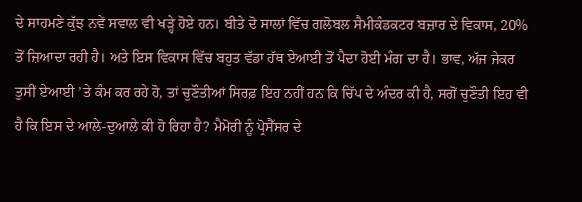ਦੇ ਸਾਹਮਣੇ ਕੁੱਝ ਨਵੇਂ ਸਵਾਲ ਵੀ ਖੜ੍ਹੇ ਹੋਏ ਹਨ। ਬੀਤੇ ਦੋ ਸਾਲਾਂ ਵਿੱਚ ਗਲੋਬਲ ਸੈਮੀਕੰਡਕਟਰ ਬਜ਼ਾਰ ਦੇ ਵਿਕਾਸ, 20% ਤੋਂ ਜ਼ਿਆਦਾ ਰਹੀ ਹੈ। ਅਤੇ ਇਸ ਵਿਕਾਸ ਵਿੱਚ ਬਹੁਤ ਵੱਡਾ ਹੱਥ ਏਆਈ ਤੋਂ ਪੈਦਾ ਹੋਈ ਮੰਗ ਦਾ ਹੈ। ਭਾਵ, ਅੱਜ ਜੇਕਰ ਤੁਸੀਂ ਏਆਈ ’ਤੇ ਕੰਮ ਕਰ ਰਹੇ ਹੋ, ਤਾਂ ਚੁਣੌਤੀਆਂ ਸਿਰਫ਼ ਇਹ ਨਹੀਂ ਹਨ ਕਿ ਚਿੱਪ ਦੇ ਅੰਦਰ ਕੀ ਹੈ, ਸਗੋਂ ਚੁਣੌਤੀ ਇਹ ਵੀ ਹੈ ਕਿ ਇਸ ਦੇ ਆਲੇ-ਦੁਆਲੇ ਕੀ ਹੋ ਰਿਹਾ ਹੈ? ਮੈਮੋਰੀ ਨੂੰ ਪ੍ਰੋਸੈੱਸਰ ਦੇ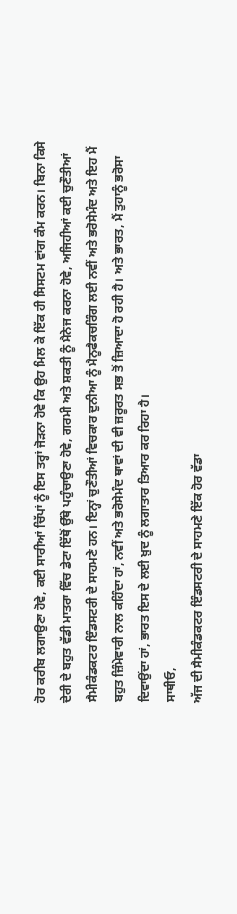ਹੋਰ ਕਰੀਬ ਲਗਾਉਣਾ ਹੋਵੇ, ਕਈ ਸਾਰੀਆਂ ਚਿੱਪਾਂ ਨੂੰ ਇਸ ਤਰ੍ਹਾਂ ਜੋੜਨਾ ਹੋਵੇ ਕਿ ਉਹ ਮਿਲ ਕੇ ਇੱਕ ਹੀ ਸਿਸਟਮ ਵਾਂਗ ਕੰਮ ਕਰਨ। ਬਿਨਾ ਕਿਸੇ ਦੇਰੀ ਦੇ ਬਹੁਤ ਵੱਡੀ ਮਾਤਰਾ ਵਿੱਚ ਡੇਟਾ ਇੱਥੋਂ ਉੱਥੇ ਪਹੁੰਚਾਉਣਾ ਹੋਵੇ, ਗਰਮੀ ਅਤੇ ਸ਼ਕਤੀ ਨੂੰ ਮੈਨੇਜ ਕਰਨਾ ਹੋਵੇ, ਅਜਿਹੀਆਂ ਕਈ ਚੁਣੌਤੀਆਂ ਸੈਮੀਕੰਡਕਟਰ ਇੰਡਸਟਰੀ ਦੇ ਸਾਹਮਣੇ ਹਨ। ਇਨ੍ਹਾਂ ਚੁਣੌਤੀਆਂ ਵਿਚਕਾਰ ਦੁਨੀਆ ਨੂੰ ਮੈਨੂਫੈਕਚਰਿੰਗ ਲਈ ਨਵੀਂ ਅਤੇ ਭਰੋਸੇਮੰਦ ਅਤੇ ਇਹ ਮੈਂ ਬਹੁਤ ਜ਼ਿੰਮੇਵਾਰੀ ਨਾਲ ਕਹਿੰਦਾ ਹਾਂ, ਨਵੀਂ ਅਤੇ ਭਰੋਸੇਮੰਦ ਥਾਵਾਂ ਦੀ ਵੀ ਜ਼ਰੂਰਤ ਸਭ ਤੋਂ ਜ਼ਿਆਦਾ ਹੋ ਰਹੀ ਹੈ। ਅਤੇ ਭਾਰਤ, ਮੈਂ ਤੁਹਾਨੂੰ ਭਰੋਸਾ ਦਿਵਾਉਂਦਾ ਹਾਂ, ਭਾਰਤ ਇਸ ਦੇ ਲਈ ਖ਼ੁਦ ਨੂੰ ਲਗਾਤਾਰ ਤਿਆਰ ਕਰ ਰਿਹਾ ਹੈ।
ਸਾਥੀਓ,
ਅੱਜ ਦੀ ਸੈਮੀਕੰਡਕਟਰ ਇੰਡਸਟਰੀ ਦੇ ਸਾਹਮਣੇ ਇੱਕ ਹੋਰ ਵੱਡਾ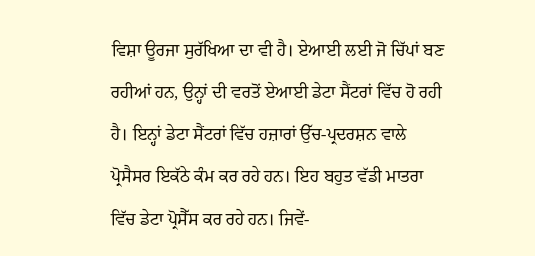ਵਿਸ਼ਾ ਊਰਜਾ ਸੁਰੱਖਿਆ ਦਾ ਵੀ ਹੈ। ਏਆਈ ਲਈ ਜੋ ਚਿੱਪਾਂ ਬਣ ਰਹੀਆਂ ਹਨ, ਉਨ੍ਹਾਂ ਦੀ ਵਰਤੋਂ ਏਆਈ ਡੇਟਾ ਸੈਂਟਰਾਂ ਵਿੱਚ ਹੋ ਰਹੀ ਹੈ। ਇਨ੍ਹਾਂ ਡੇਟਾ ਸੈਂਟਰਾਂ ਵਿੱਚ ਹਜ਼ਾਰਾਂ ਉੱਚ-ਪ੍ਰਦਰਸ਼ਨ ਵਾਲੇ ਪ੍ਰੋਸੈਸਰ ਇਕੱਠੇ ਕੰਮ ਕਰ ਰਹੇ ਹਨ। ਇਹ ਬਹੁਤ ਵੱਡੀ ਮਾਤਰਾ ਵਿੱਚ ਡੇਟਾ ਪ੍ਰੋਸੈੱਸ ਕਰ ਰਹੇ ਹਨ। ਜਿਵੇਂ-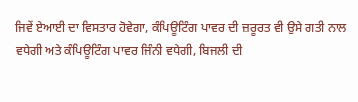ਜਿਵੇਂ ਏਆਈ ਦਾ ਵਿਸਤਾਰ ਹੋਵੇਗਾ, ਕੰਪਿਊਟਿੰਗ ਪਾਵਰ ਦੀ ਜ਼ਰੂਰਤ ਵੀ ਉਸੇ ਗਤੀ ਨਾਲ ਵਧੇਗੀ ਅਤੇ ਕੰਪਿਊਟਿੰਗ ਪਾਵਰ ਜਿੰਨੀ ਵਧੇਗੀ, ਬਿਜਲੀ ਦੀ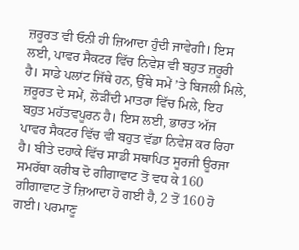ਜ਼ਰੂਰਤ ਵੀ ਓਨੀ ਹੀ ਜ਼ਿਆਦਾ ਹੁੰਦੀ ਜਾਵੇਗੀ। ਇਸ ਲਈ, ਪਾਵਰ ਸੈਕਟਰ ਵਿੱਚ ਨਿਵੇਸ਼ ਵੀ ਬਹੁਤ ਜ਼ਰੂਰੀ ਹੈ। ਸਾਡੇ ਪਲਾਂਟ ਜਿੱਥੇ ਹਨ, ਉੱਥੇ ਸਮੇਂ ’ਤੇ ਬਿਜਲੀ ਮਿਲੇ, ਜ਼ਰੂਰਤ ਦੇ ਸਮੇਂ, ਲੋੜੀਂਦੀ ਮਾਤਰਾ ਵਿੱਚ ਮਿਲੇ, ਇਹ ਬਹੁਤ ਮਹੱਤਵਪੂਰਨ ਹੈ। ਇਸ ਲਈ, ਭਾਰਤ ਅੱਜ ਪਾਵਰ ਸੈਕਟਰ ਵਿੱਚ ਵੀ ਬਹੁਤ ਵੱਡਾ ਨਿਵੇਸ਼ ਕਰ ਰਿਹਾ ਹੈ। ਬੀਤੇ ਦਹਾਕੇ ਵਿੱਚ ਸਾਡੀ ਸਥਾਪਿਤ ਸੂਰਜੀ ਊਰਜਾ ਸਮਰੱਥਾ ਕਰੀਬ ਦੋ ਗੀਗਾਵਾਟ ਤੋਂ ਵਧ ਕੇ 160 ਗੀਗਾਵਾਟ ਤੋਂ ਜ਼ਿਆਦਾ ਹੋ ਗਈ ਹੈ, 2 ਤੋਂ 160 ਹੋ ਗਈ। ਪਰਮਾਣੂ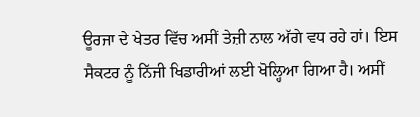ਊਰਜਾ ਦੇ ਖੇਤਰ ਵਿੱਚ ਅਸੀਂ ਤੇਜ਼ੀ ਨਾਲ ਅੱਗੇ ਵਧ ਰਹੇ ਹਾਂ। ਇਸ ਸੈਕਟਰ ਨੂੰ ਨਿੱਜੀ ਖਿਡਾਰੀਆਂ ਲਈ ਖੋਲ੍ਹਿਆ ਗਿਆ ਹੈ। ਅਸੀਂ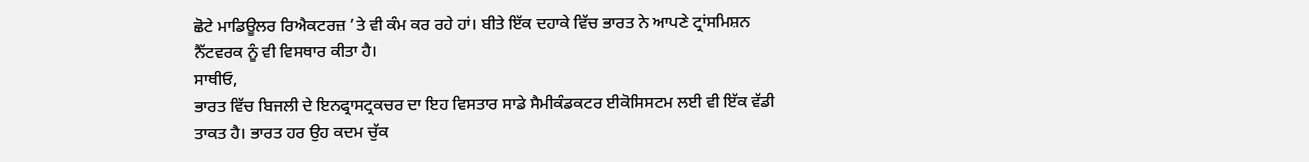ਛੋਟੇ ਮਾਡਿਊਲਰ ਰਿਐਕਟਰਜ਼ ’ਤੇ ਵੀ ਕੰਮ ਕਰ ਰਹੇ ਹਾਂ। ਬੀਤੇ ਇੱਕ ਦਹਾਕੇ ਵਿੱਚ ਭਾਰਤ ਨੇ ਆਪਣੇ ਟ੍ਰਾਂਸਮਿਸ਼ਨ ਨੈੱਟਵਰਕ ਨੂੰ ਵੀ ਵਿਸਥਾਰ ਕੀਤਾ ਹੈ।
ਸਾਥੀਓ,
ਭਾਰਤ ਵਿੱਚ ਬਿਜਲੀ ਦੇ ਇਨਫ੍ਰਾਸਟ੍ਰਕਚਰ ਦਾ ਇਹ ਵਿਸਤਾਰ ਸਾਡੇ ਸੈਮੀਕੰਡਕਟਰ ਈਕੋਸਿਸਟਮ ਲਈ ਵੀ ਇੱਕ ਵੱਡੀ ਤਾਕਤ ਹੈ। ਭਾਰਤ ਹਰ ਉਹ ਕਦਮ ਚੁੱਕ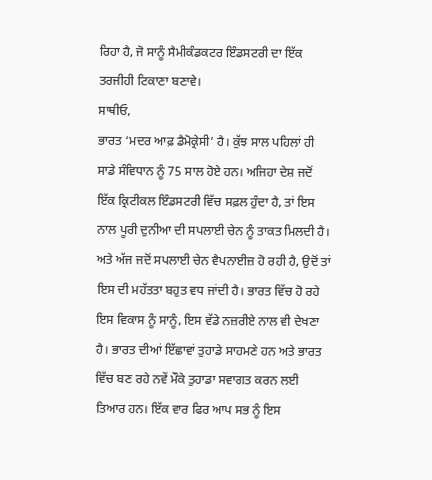ਰਿਹਾ ਹੈ, ਜੋ ਸਾਨੂੰ ਸੈਮੀਕੰਡਕਟਰ ਇੰਡਸਟਰੀ ਦਾ ਇੱਕ ਤਰਜੀਹੀ ਟਿਕਾਣਾ ਬਣਾਵੇ।
ਸਾਥੀਓ,
ਭਾਰਤ ‘ਮਦਰ ਆਫ਼ ਡੈਮੋਕ੍ਰੇਸੀ’ ਹੈ। ਕੁੱਝ ਸਾਲ ਪਹਿਲਾਂ ਹੀ ਸਾਡੇ ਸੰਵਿਧਾਨ ਨੂੰ 75 ਸਾਲ ਹੋਏ ਹਨ। ਅਜਿਹਾ ਦੇਸ਼ ਜਦੋਂ ਇੱਕ ਕ੍ਰਿਟੀਕਲ ਇੰਡਸਟਰੀ ਵਿੱਚ ਸਫ਼ਲ ਹੁੰਦਾ ਹੈ, ਤਾਂ ਇਸ ਨਾਲ ਪੂਰੀ ਦੁਨੀਆ ਦੀ ਸਪਲਾਈ ਚੇਨ ਨੂੰ ਤਾਕਤ ਮਿਲਦੀ ਹੈ। ਅਤੇ ਅੱਜ ਜਦੋਂ ਸਪਲਾਈ ਚੇਨ ਵੈਪਨਾਈਜ਼ ਹੋ ਰਹੀ ਹੈ, ਉਦੋਂ ਤਾਂ ਇਸ ਦੀ ਮਹੱਤਤਾ ਬਹੁਤ ਵਧ ਜਾਂਦੀ ਹੈ। ਭਾਰਤ ਵਿੱਚ ਹੋ ਰਹੇ ਇਸ ਵਿਕਾਸ ਨੂੰ ਸਾਨੂੰ, ਇਸ ਵੱਡੇ ਨਜ਼ਰੀਏ ਨਾਲ ਵੀ ਦੇਖਣਾ ਹੈ। ਭਾਰਤ ਦੀਆਂ ਇੱਛਾਵਾਂ ਤੁਹਾਡੇ ਸਾਹਮਣੇ ਹਨ ਅਤੇ ਭਾਰਤ ਵਿੱਚ ਬਣ ਰਹੇ ਨਵੇਂ ਮੌਕੇ ਤੁਹਾਡਾ ਸਵਾਗਤ ਕਰਨ ਲਈ ਤਿਆਰ ਹਨ। ਇੱਕ ਵਾਰ ਫਿਰ ਆਪ ਸਭ ਨੂੰ ਇਸ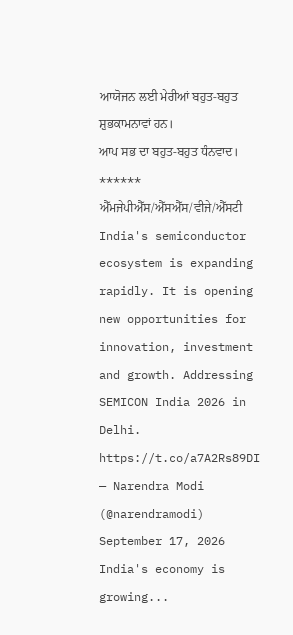ਆਯੋਜਨ ਲਈ ਮੇਰੀਆਂ ਬਹੁਤ-ਬਹੁਤ ਸ਼ੁਭਕਾਮਨਾਵਾਂ ਹਨ।
ਆਪ ਸਭ ਦਾ ਬਹੁਤ-ਬਹੁਤ ਧੰਨਵਾਦ।
******
ਐੱਮਜੇਪੀਐੱਸ/ਐੱਸਐੱਸ/ਵੀਜੇ/ਐੱਸਟੀ
India's semiconductor ecosystem is expanding rapidly. It is opening new opportunities for innovation, investment and growth. Addressing SEMICON India 2026 in Delhi. https://t.co/a7A2Rs89DI
— Narendra Modi (@narendramodi) September 17, 2026
India's economy is growing...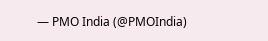— PMO India (@PMOIndia)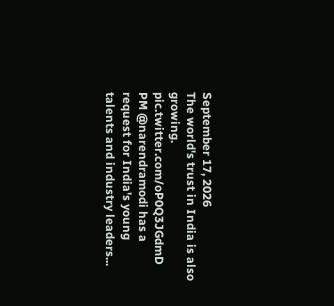September 17, 2026
The world's trust in India is also growing. pic.twitter.com/oP0Q3JGdmD
PM @narendramodi has a request for India's young talents and industry leaders...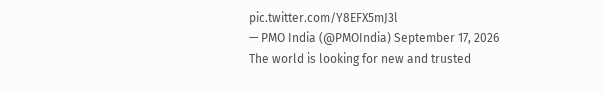pic.twitter.com/Y8EFX5mJ3l
— PMO India (@PMOIndia) September 17, 2026
The world is looking for new and trusted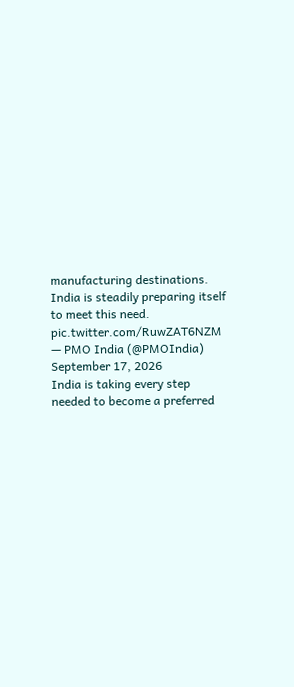manufacturing destinations. India is steadily preparing itself to meet this need. pic.twitter.com/RuwZAT6NZM
— PMO India (@PMOIndia) September 17, 2026
India is taking every step needed to become a preferred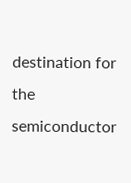destination for the semiconductor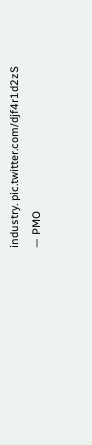industry. pic.twitter.com/djf4r1d2zS
— PMO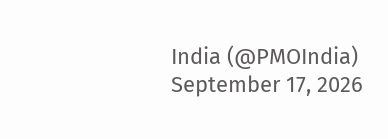India (@PMOIndia) September 17, 2026